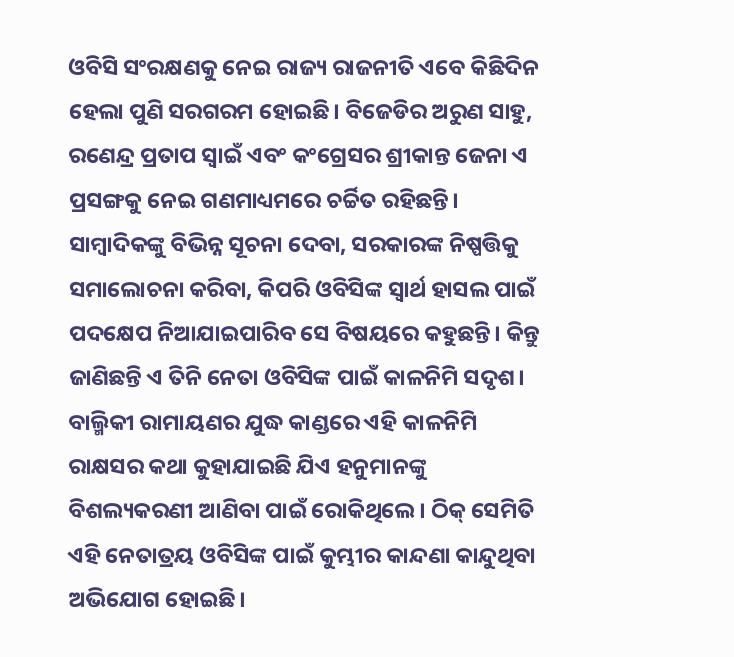ଓବିସି ସଂରକ୍ଷଣକୁ ନେଇ ରାଜ୍ୟ ରାଜନୀତି ଏବେ କିଛିଦିନ ହେଲା ପୁଣି ସରଗରମ ହୋଇଛି। ବିଜେଡିର ଅରୁଣ ସାହୁ, ରଣେନ୍ଦ୍ର ପ୍ରତାପ ସ୍ୱାଇଁ ଏବଂ କଂଗ୍ରେସର ଶ୍ରୀକାନ୍ତ ଜେନା ଏ ପ୍ରସଙ୍ଗକୁ ନେଇ ଗଣମାଧ୍ୟମରେ ଚର୍ଚ୍ଚିତ ରହିଛନ୍ତି। ସାମ୍ବାଦିକଙ୍କୁ ବିଭିନ୍ନ ସୂଚନା ଦେବା, ସରକାରଙ୍କ ନିଷ୍ପତ୍ତିକୁ ସମାଲୋଚନା କରିବା, କିପରି ଓବିସିଙ୍କ ସ୍ୱାର୍ଥ ହାସଲ ପାଇଁ ପଦକ୍ଷେପ ନିଆଯାଇପାରିବ ସେ ବିଷୟରେ କହୁଛନ୍ତି। କିନ୍ତୁ ଜାଣିଛନ୍ତି ଏ ତିନି ନେତା ଓବିସିଙ୍କ ପାଇଁ କାଳନିମି ସଦୃଶ। ବାଲ୍ମିକୀ ରାମାୟଣର ଯୁଦ୍ଧ କାଣ୍ଡରେ ଏହି କାଳନିମି ରାକ୍ଷସର କଥା କୁହାଯାଇଛି ଯିଏ ହନୁମାନଙ୍କୁ ବିଶଲ୍ୟକରଣୀ ଆଣିବା ପାଇଁ ରୋକିଥିଲେ। ଠିକ୍ ସେମିତି ଏହି ନେତାତ୍ରୟ ଓବିସିଙ୍କ ପାଇଁ କୁମ୍ଭୀର କାନ୍ଦଣା କାନ୍ଦୁଥିବା ଅଭିଯୋଗ ହୋଇଛି।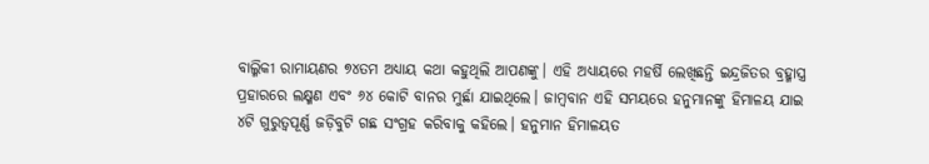ବାଲ୍ମିକୀ ରାମାୟଣର ୭୪ତମ ଅଧ୍ୟାୟ କଥା କହୁଥିଲି ଆପଣଙ୍କୁ। ଏହି ଅଧ୍ୟାୟରେ ମହର୍ଷି ଲେଖିଛନ୍ତି ଇନ୍ଦ୍ରଜିତର ବ୍ରହ୍ମାସ୍ତ୍ର ପ୍ରହାରରେ ଲକ୍ଷ୍ମଣ ଏବଂ ୬୪ କୋଟି ବାନର ମୁର୍ଛା ଯାଇଥିଲେ। ଜାମ୍ବବାନ ଏହି ସମୟରେ ହନୁମାନଙ୍କୁ ହିମାଳୟ ଯାଇ ୪ଟି ଗୁରୁତ୍ୱପୂର୍ଣ୍ଣ ଜଡ଼ିବୁଟି ଗଛ ସଂଗ୍ରହ କରିବାକୁ କହିଲେ। ହନୁମାନ ହିମାଳୟତ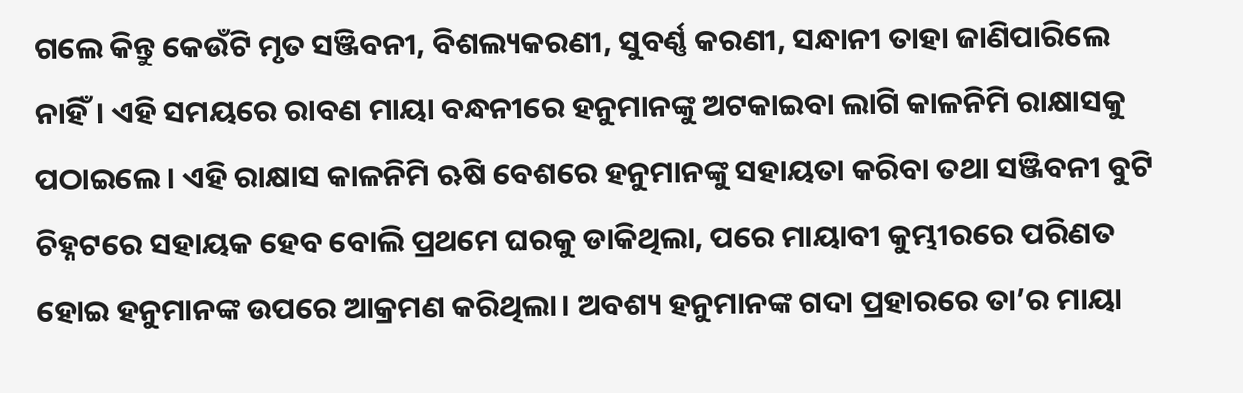ଗଲେ କିନ୍ତୁ କେଉଁଟି ମୃତ ସଞ୍ଜିବନୀ, ବିଶଲ୍ୟକରଣୀ, ସୁବର୍ଣ୍ଣ କରଣୀ, ସନ୍ଧାନୀ ତାହା ଜାଣିପାରିଲେ ନାହିଁ। ଏହି ସମୟରେ ରାବଣ ମାୟା ବନ୍ଧନୀରେ ହନୁମାନଙ୍କୁ ଅଟକାଇବା ଲାଗି କାଳନିମି ରାକ୍ଷାସକୁ ପଠାଇଲେ। ଏହି ରାକ୍ଷାସ କାଳନିମି ଋଷି ବେଶରେ ହନୁମାନଙ୍କୁ ସହାୟତା କରିବା ତଥା ସଞ୍ଜିବନୀ ବୁଟି ଚିହ୍ନଟରେ ସହାୟକ ହେବ ବୋଲି ପ୍ରଥମେ ଘରକୁ ଡାକିଥିଲା, ପରେ ମାୟାବୀ କୁମ୍ଭୀରରେ ପରିଣତ ହୋଇ ହନୁମାନଙ୍କ ଉପରେ ଆକ୍ରମଣ କରିଥିଲା। ଅବଶ୍ୟ ହନୁମାନଙ୍କ ଗଦା ପ୍ରହାରରେ ତା’ର ମାୟା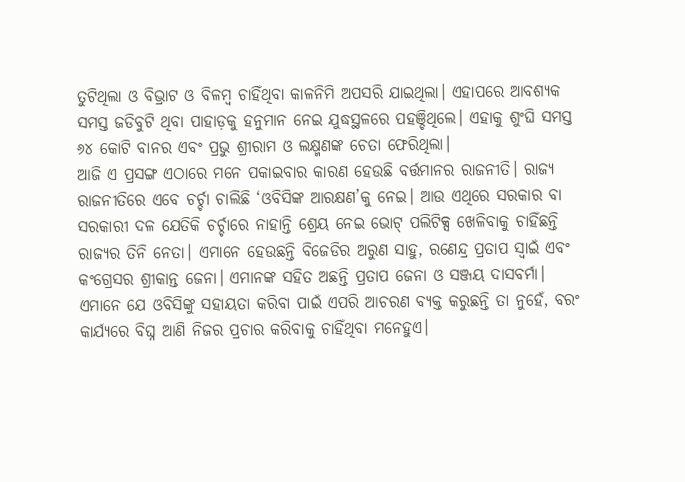ତୁଟିଥିଲା ଓ ବିଭ୍ରାଟ ଓ ବିଳମ୍ବ ଚାହିଁଥିବା କାଳନିମି ଅପସରି ଯାଇଥିଲା। ଏହାପରେ ଆବଶ୍ୟକ ସମସ୍ତ ଜଡିବୁଟି ଥିବା ପାହାଡ଼କୁ ହନୁମାନ ନେଇ ଯୁଦ୍ଧସ୍ଥଳରେ ପହଞ୍ଚିଥିଲେ। ଏହାକୁ ଶୁଂଘି ସମସ୍ତ ୬୪ କୋଟି ବାନର ଏବଂ ପ୍ରଭୁ ଶ୍ରୀରାମ ଓ ଲକ୍ଷ୍ମଣଙ୍କ ଚେତା ଫେରିଥିଲା।
ଆଜି ଏ ପ୍ରସଙ୍ଗ ଏଠାରେ ମନେ ପକାଇବାର କାରଣ ହେଉଛି ବର୍ତ୍ତମାନର ରାଜନୀତି। ରାଜ୍ୟ ରାଜନୀତିରେ ଏବେ ଚର୍ଚ୍ଚା ଚାଲିଛି ‘ଓବିସିଙ୍କ ଆରକ୍ଷଣ’କୁ ନେଇ। ଆଉ ଏଥିରେ ସରକାର ବା ସରକାରୀ ଦଳ ଯେତିକି ଚର୍ଚ୍ଚାରେ ନାହାନ୍ତି ଶ୍ରେୟ ନେଇ ଭୋଟ୍ ପଲିଟିକ୍ସ ଖେଳିବାକୁ ଚାହିଁଛନ୍ତି ରାଜ୍ୟର ତିନି ନେତା। ଏମାନେ ହେଉଛନ୍ତି ବିଜେଡିର ଅରୁଣ ସାହୁ, ରଣେନ୍ଦ୍ର ପ୍ରତାପ ସ୍ୱାଇଁ ଏବଂ କଂଗ୍ରେସର ଶ୍ରୀକାନ୍ତ ଜେନା। ଏମାନଙ୍କ ସହିତ ଅଛନ୍ତି ପ୍ରତାପ ଜେନା ଓ ସଞ୍ଜୟ ଦାସବର୍ମା। ଏମାନେ ଯେ ଓବିସିଙ୍କୁ ସହାୟତା କରିବା ପାଇଁ ଏପରି ଆଚରଣ ବ୍ୟକ୍ତ କରୁଛନ୍ତି ତା ନୁହେଁ, ବରଂ କାର୍ଯ୍ୟରେ ବିଘ୍ନ ଆଣି ନିଜର ପ୍ରଚାର କରିବାକୁ ଚାହିଁଥିବା ମନେହୁଏ।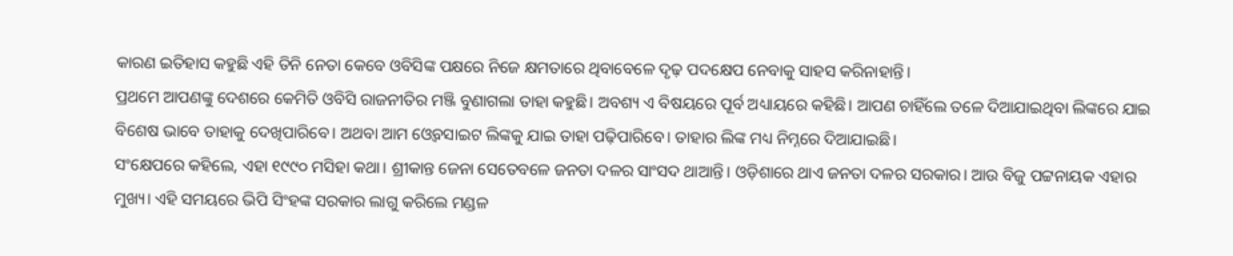କାରଣ ଇତିହାସ କହୁଛି ଏହି ତିନି ନେତା କେବେ ଓବିସିଙ୍କ ପକ୍ଷରେ ନିଜେ କ୍ଷମତାରେ ଥିବାବେଳେ ଦୃଢ଼ ପଦକ୍ଷେପ ନେବାକୁ ସାହସ କରିନାହାନ୍ତି।
ପ୍ରଥମେ ଆପଣଙ୍କୁ ଦେଶରେ କେମିତି ଓବିସି ରାଜନୀତିର ମଞ୍ଜି ବୁଣାଗଲା ତାହା କହୁଛି। ଅବଶ୍ୟ ଏ ବିଷୟରେ ପୂର୍ବ ଅଧ୍ୟାୟରେ କହିଛି। ଆପଣ ଚାହିଁଲେ ତଳେ ଦିଆଯାଇଥିବା ଲିଙ୍କରେ ଯାଇ ବିଶେଷ ଭାବେ ତାହାକୁ ଦେଖିପାରିବେ। ଅଥବା ଆମ ଓ୍ୱେବସାଇଟ ଲିଙ୍କକୁ ଯାଇ ତାହା ପଢ଼ିପାରିବେ। ତାହାର ଲିଙ୍କ ମଧ୍ୟ ନିମ୍ନରେ ଦିଆଯାଇଛି।
ସଂକ୍ଷେପରେ କହିଲେ, ଏହା ୧୯୯୦ ମସିହା କଥା। ଶ୍ରୀକାନ୍ତ ଜେନା ସେତେବଳେ ଜନତା ଦଳର ସାଂସଦ ଥାଆନ୍ତି। ଓଡ଼ିଶାରେ ଥାଏ ଜନତା ଦଳର ସରକାର। ଆଉ ବିଜୁ ପଟ୍ଟନାୟକ ଏହାର ମୁଖ୍ୟ। ଏହି ସମୟରେ ଭିପି ସିଂହଙ୍କ ସରକାର ଲାଗୁ କରିଲେ ମଣ୍ଡଳ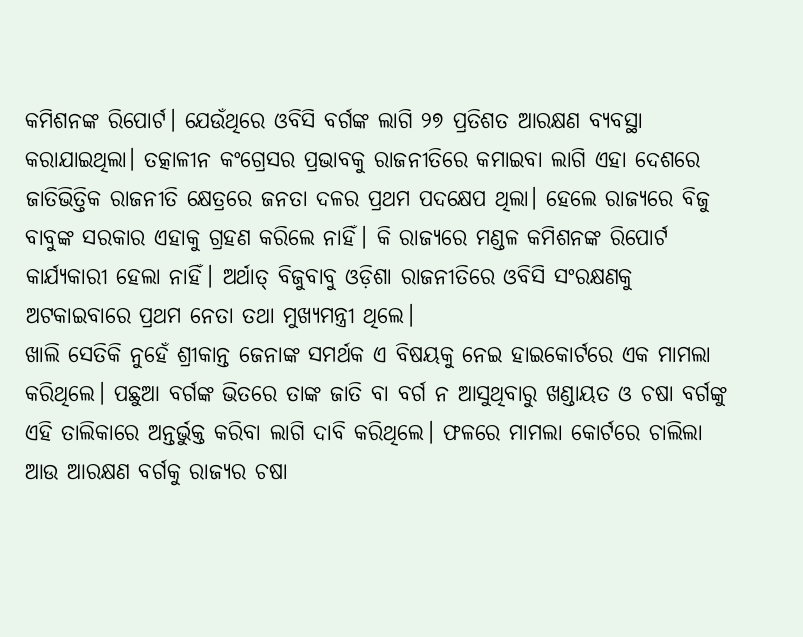କମିଶନଙ୍କ ରିପୋର୍ଟ। ଯେଉଁଥିରେ ଓବିସି ବର୍ଗଙ୍କ ଲାଗି ୨୭ ପ୍ରତିଶତ ଆରକ୍ଷଣ ବ୍ୟବସ୍ଥା କରାଯାଇଥିଲା। ତତ୍କାଳୀନ କଂଗ୍ରେସର ପ୍ରଭାବକୁ ରାଜନୀତିରେ କମାଇବା ଲାଗି ଏହା ଦେଶରେ ଜାତିଭିତ୍ତିକ ରାଜନୀତି କ୍ଷେତ୍ରରେ ଜନତା ଦଳର ପ୍ରଥମ ପଦକ୍ଷେପ ଥିଲା। ହେଲେ ରାଜ୍ୟରେ ବିଜୁ ବାବୁଙ୍କ ସରକାର ଏହାକୁ ଗ୍ରହଣ କରିଲେ ନାହିଁ। କି ରାଜ୍ୟରେ ମଣ୍ଡଳ କମିଶନଙ୍କ ରିପୋର୍ଟ କାର୍ଯ୍ୟକାରୀ ହେଲା ନାହିଁ। ଅର୍ଥାତ୍ ବିଜୁବାବୁ ଓଡ଼ିଶା ରାଜନୀତିରେ ଓବିସି ସଂରକ୍ଷଣକୁ ଅଟକାଇବାରେ ପ୍ରଥମ ନେତା ତଥା ମୁଖ୍ୟମନ୍ତ୍ରୀ ଥିଲେ।
ଖାଲି ସେତିକି ନୁହେଁ ଶ୍ରୀକାନ୍ତ ଜେନାଙ୍କ ସମର୍ଥକ ଏ ବିଷୟକୁ ନେଇ ହାଇକୋର୍ଟରେ ଏକ ମାମଲା କରିଥିଲେ। ପଛୁଆ ବର୍ଗଙ୍କ ଭିତରେ ତାଙ୍କ ଜାତି ବା ବର୍ଗ ନ ଆସୁଥିବାରୁ ଖଣ୍ଡାୟତ ଓ ଚଷା ବର୍ଗଙ୍କୁ ଏହି ତାଲିକାରେ ଅନ୍ତର୍ଭୁକ୍ତ କରିବା ଲାଗି ଦାବି କରିଥିଲେ। ଫଳରେ ମାମଲା କୋର୍ଟରେ ଚାଲିଲା ଆଉ ଆରକ୍ଷଣ ବର୍ଗକୁ ରାଜ୍ୟର ଚଷା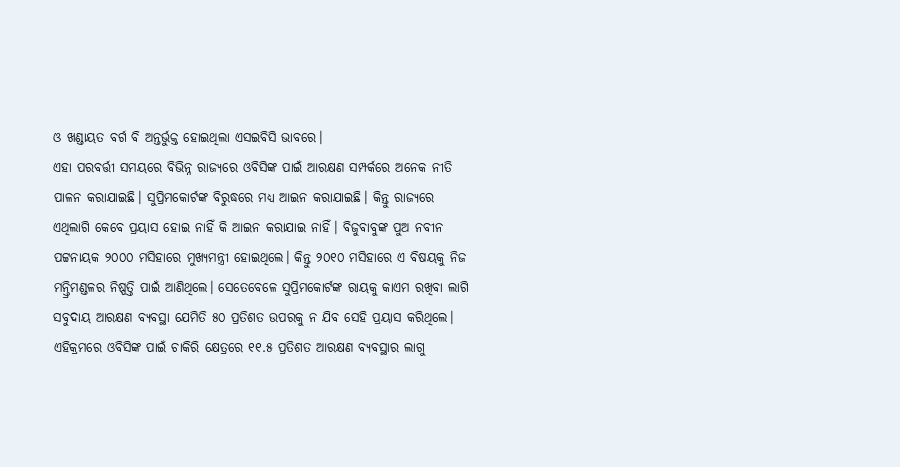ଓ ଖଣ୍ଡାୟତ ବର୍ଗ ବି ଅନ୍ତର୍ଭୁକ୍ତ ହୋଇଥିଲା ଏସଇବିସି ଭାବରେ।
ଏହା ପରବର୍ତ୍ତୀ ସମୟରେ ବିଭିନ୍ନ ରାଜ୍ୟରେ ଓବିସିଙ୍କ ପାଇଁ ଆରକ୍ଷଣ ସମ୍ପର୍କରେ ଅନେକ ନୀତି ପାଳନ କରାଯାଇଛି। ସୁପ୍ରିମକୋର୍ଟଙ୍କ ବିରୁଦ୍ଧରେ ମଧ୍ୟ ଆଇନ କରାଯାଇଛି। କିନ୍ତୁ ରାଜ୍ୟରେ ଏଥିଲାଗି କେବେ ପ୍ରୟାସ ହୋଇ ନାହିଁ କି ଆଇନ କରାଯାଇ ନାହିଁ। ବିଜୁବାବୁଙ୍କ ପୁଅ ନବୀନ ପଟ୍ଟନାୟକ ୨୦୦୦ ମସିହାରେ ମୁଖ୍ୟମନ୍ତ୍ରୀ ହୋଇଥିଲେ। କିନ୍ତୁ ୨୦୧୦ ମସିହାରେ ଏ ବିଷୟକୁ ନିଜ ମନ୍ତ୍ରିମଣ୍ଡଳର ନିଷ୍ପତ୍ତି ପାଇଁ ଆଣିଥିଲେ। ସେତେବେଳେ ସୁପ୍ରିମକୋର୍ଟଙ୍କ ରାୟକୁ କାଏମ ରଖିବା ଲାଗି ସବୁଦାୟ ଆରକ୍ଷଣ ବ୍ୟବସ୍ଥା ଯେମିତି ୫୦ ପ୍ରତିଶତ ଉପରକୁ ନ ଯିବ ସେହି ପ୍ରୟାସ କରିଥିଲେ।
ଏହିକ୍ରମରେ ଓବିସିଙ୍କ ପାଇଁ ଚାକିରି କ୍ଷେତ୍ରରେ ୧୧.୫ ପ୍ରତିଶତ ଆରକ୍ଷଣ ବ୍ୟବସ୍ଥାର ଲାଗୁ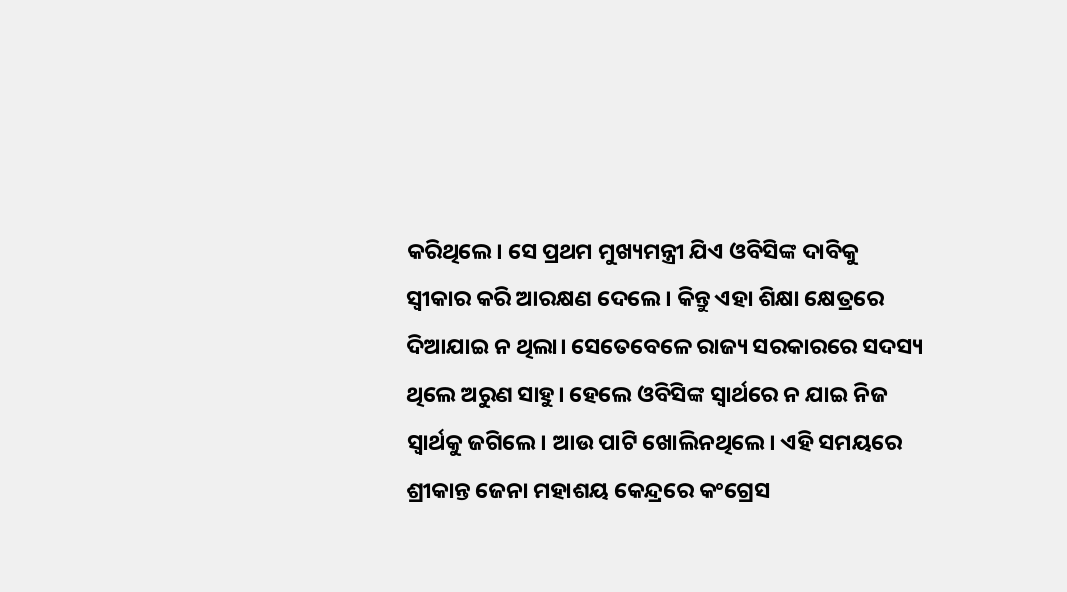କରିଥିଲେ। ସେ ପ୍ରଥମ ମୁଖ୍ୟମନ୍ତ୍ରୀ ଯିଏ ଓବିସିଙ୍କ ଦାବିକୁ ସ୍ୱୀକାର କରି ଆରକ୍ଷଣ ଦେଲେ। କିନ୍ତୁ ଏହା ଶିକ୍ଷା କ୍ଷେତ୍ରରେ ଦିଆଯାଇ ନ ଥିଲା। ସେତେବେଳେ ରାଜ୍ୟ ସରକାରରେ ସଦସ୍ୟ ଥିଲେ ଅରୁଣ ସାହୁ। ହେଲେ ଓବିସିଙ୍କ ସ୍ୱାର୍ଥରେ ନ ଯାଇ ନିଜ ସ୍ୱାର୍ଥକୁ ଜଗିଲେ। ଆଉ ପାଟି ଖୋଲିନଥିଲେ। ଏହି ସମୟରେ ଶ୍ରୀକାନ୍ତ ଜେନା ମହାଶୟ କେନ୍ଦ୍ରରେ କଂଗ୍ରେସ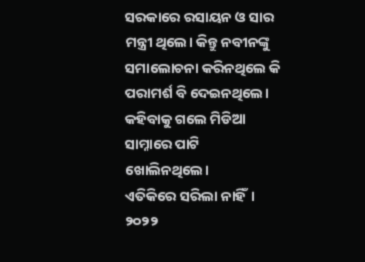ସରକାରେ ରସାୟନ ଓ ସାର ମନ୍ତ୍ରୀ ଥିଲେ। କିନ୍ତୁ ନବୀନଙ୍କୁ ସମାଲୋଚନା କରିନଥିଲେ କି ପରାମର୍ଶ ବି ଦେଇନଥିଲେ। କହିବାକୁ ଗଲେ ମିଡିଆ ସାମ୍ନାରେ ପାଟି ଖୋଲିନଥିଲେ।
ଏତିକିରେ ସରିଲା ନାହିଁ। ୨୦୨୨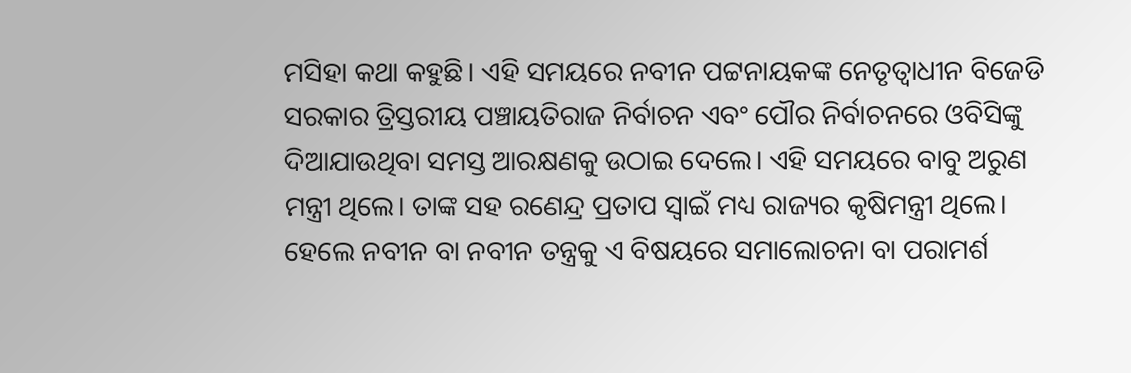ମସିହା କଥା କହୁଛି। ଏହି ସମୟରେ ନବୀନ ପଟ୍ଟନାୟକଙ୍କ ନେତୃତ୍ୱାଧୀନ ବିଜେଡି ସରକାର ତ୍ରିସ୍ତରୀୟ ପଞ୍ଚାୟତିରାଜ ନିର୍ବାଚନ ଏବଂ ପୌର ନିର୍ବାଚନରେ ଓବିସିଙ୍କୁ ଦିଆଯାଉଥିବା ସମସ୍ତ ଆରକ୍ଷଣକୁ ଉଠାଇ ଦେଲେ। ଏହି ସମୟରେ ବାବୁ ଅରୁଣ ମନ୍ତ୍ରୀ ଥିଲେ। ତାଙ୍କ ସହ ରଣେନ୍ଦ୍ର ପ୍ରତାପ ସ୍ୱାଇଁ ମଧ୍ୟ ରାଜ୍ୟର କୃଷିମନ୍ତ୍ରୀ ଥିଲେ। ହେଲେ ନବୀନ ବା ନବୀନ ତନ୍ତ୍ରକୁ ଏ ବିଷୟରେ ସମାଲୋଚନା ବା ପରାମର୍ଶ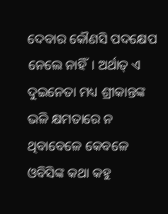ଦେବାର କୌଣସି ପଦକ୍ଷେପ ନେଲେ ନାହିଁ। ଅର୍ଥାତ୍ ଏ ଦୁଇନେତା ମଧ୍ୟ ଶ୍ରୀକାନ୍ତଙ୍କ ଭଳି କ୍ଷମତାରେ ନ ଥିବାବେଳେ କେବଳେ ଓବିସିଙ୍କ କଥା କହୁ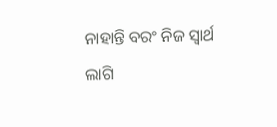ନାହାନ୍ତି ବରଂ ନିଜ ସ୍ୱାର୍ଥ ଲାଗି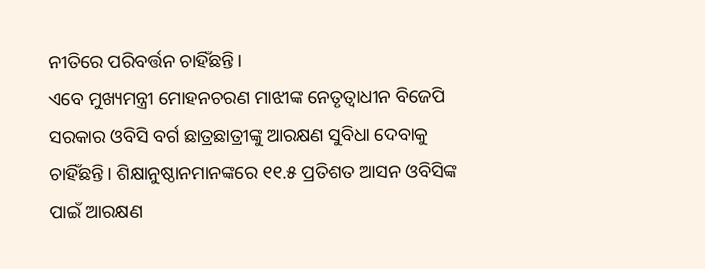ନୀତିରେ ପରିବର୍ତ୍ତନ ଚାହିଁଛନ୍ତି।
ଏବେ ମୁଖ୍ୟମନ୍ତ୍ରୀ ମୋହନଚରଣ ମାଝୀଙ୍କ ନେତୃତ୍ୱାଧୀନ ବିଜେପି ସରକାର ଓବିସି ବର୍ଗ ଛାତ୍ରଛାତ୍ରୀଙ୍କୁ ଆରକ୍ଷଣ ସୁବିଧା ଦେବାକୁ ଚାହିଁଛନ୍ତି। ଶିକ୍ଷାନୁଷ୍ଠାନମାନଙ୍କରେ ୧୧.୫ ପ୍ରତିଶତ ଆସନ ଓବିସିଙ୍କ ପାଇଁ ଆରକ୍ଷଣ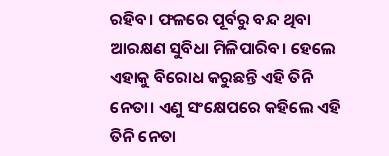ରହିବ। ଫଳରେ ପୂର୍ବରୁ ବନ୍ଦ ଥିବା ଆରକ୍ଷଣ ସୁବିଧା ମିଳିପାରିବ। ହେଲେ ଏହାକୁ ବିରୋଧ କରୁଛନ୍ତି ଏହି ତିନି ନେତା। ଏଣୁ ସଂକ୍ଷେପରେ କହିଲେ ଏହି ତିନି ନେତା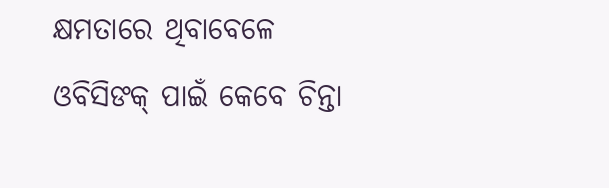କ୍ଷମତାରେ ଥିବାବେଳେ ଓବିସିଙକ୍ ପାଇଁ କେବେ ଚିନ୍ତା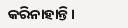କରିନାହାନ୍ତି।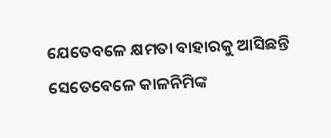ଯେତେବଳେ କ୍ଷମତା ବାହାରକୁ ଆସିଛନ୍ତି ସେତେବେଳେ କାଳନିମିଙ୍କ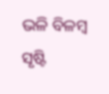ଭଳି ବିଳମ୍ବ ସୃଷ୍ଟି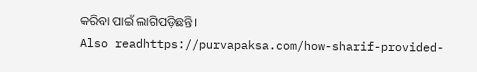କରିବା ପାଇଁ ଲାଗିପଡ଼ିଛନ୍ତି।
Also readhttps://purvapaksa.com/how-sharif-provided-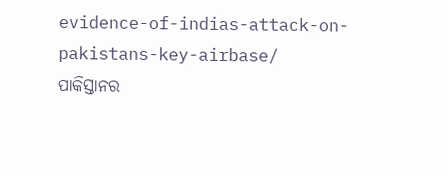evidence-of-indias-attack-on-pakistans-key-airbase/
ପାକିସ୍ତାନର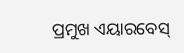ପ୍ରମୁଖ ଏୟାରବେସ୍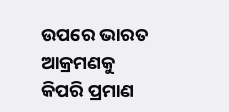ଉପରେ ଭାରତ ଆକ୍ରମଣକୁ କିପରି ପ୍ରମାଣ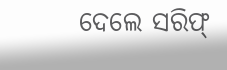ଦେଲେ ସରିଫ୍